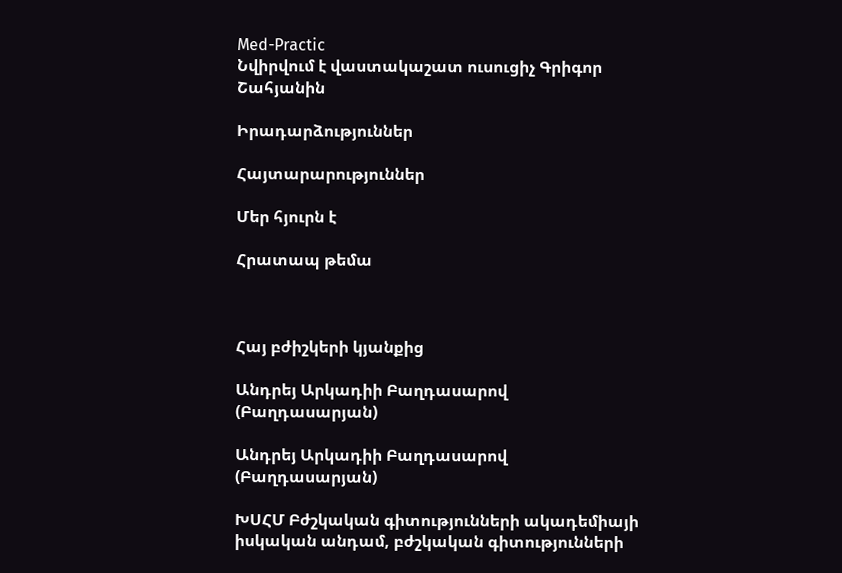Med-Practic
Նվիրվում է վաստակաշատ ուսուցիչ Գրիգոր Շահյանին

Իրադարձություններ

Հայտարարություններ

Մեր հյուրն է

Հրատապ թեմա



Հայ բժիշկերի կյանքից

Անդրեյ Արկադիի Բաղդասարով (Բաղդասարյան)

Անդրեյ Արկադիի Բաղդասարով (Բաղդասարյան)

ԽՍՀՄ Բժշկական գիտությունների ակադեմիայի իսկական անդամ, բժշկական գիտությունների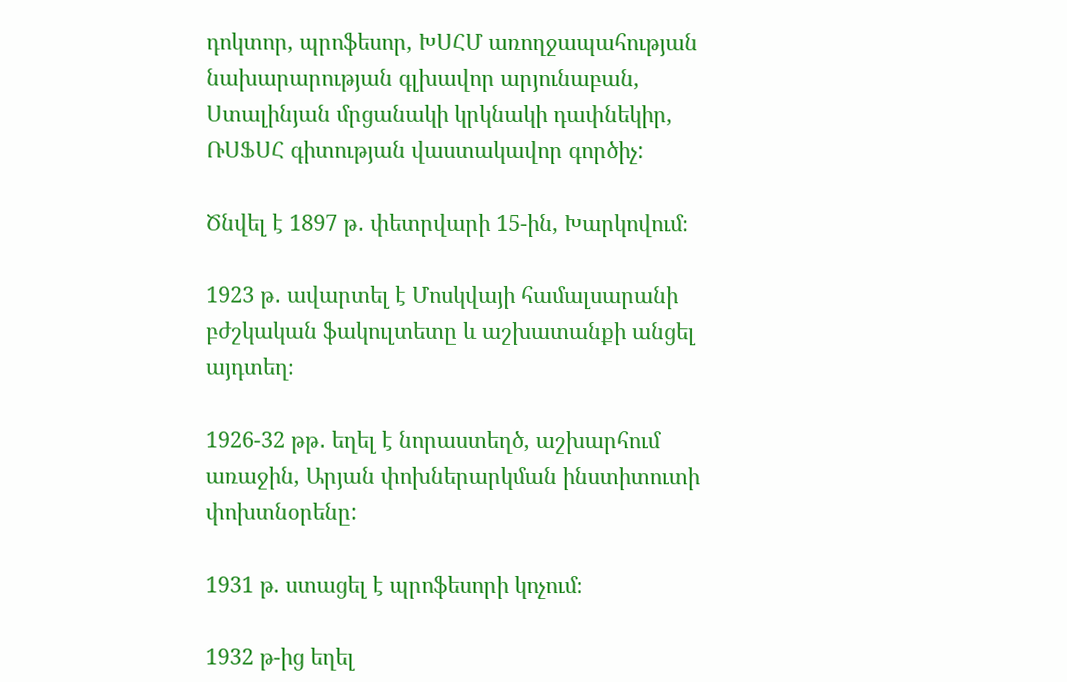դոկտոր, պրոֆեսոր, ԽՍՀՄ առողջապահության նախարարության գլխավոր արյունաբան, Ստալինյան մրցանակի կրկնակի դափնեկիր, ՌՍՖՍՀ գիտության վաստակավոր գործիչ:

Ծնվել է 1897 թ․ փետրվարի 15-ին, Խարկովում։

1923 թ․ ավարտել է Մոսկվայի համալսարանի բժշկական ֆակուլտետը և աշխատանքի անցել այդտեղ։

1926-32 թթ․ եղել է նորաստեղծ, աշխարհում առաջին, Արյան փոխներարկման ինստիտուտի փոխտնօրենը:

1931 թ. ստացել է պրոֆեսորի կոչում։

1932 թ-ից եղել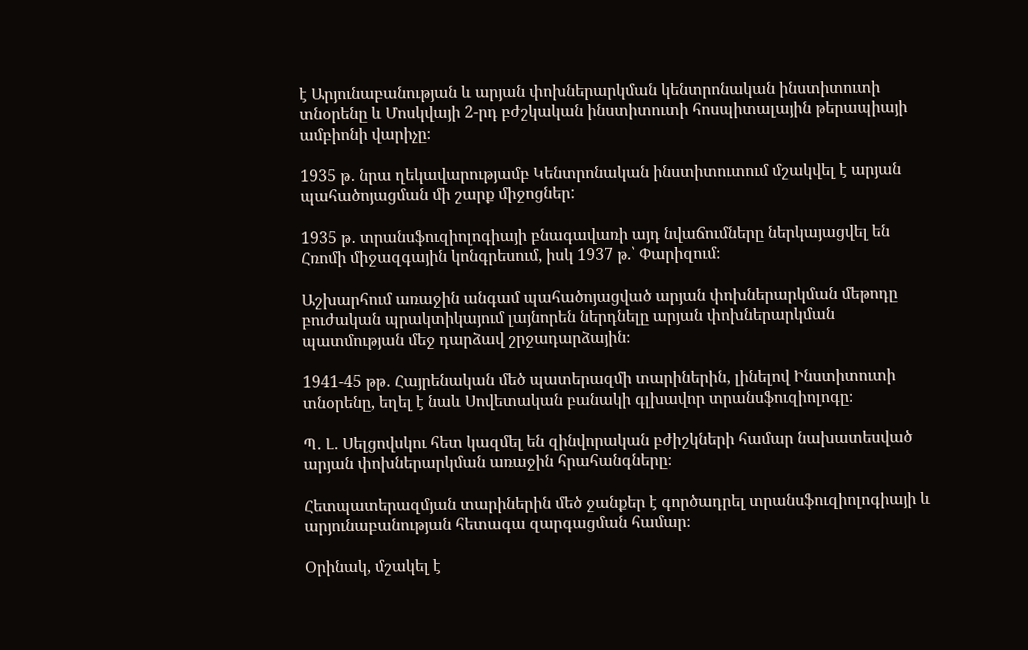է Արյունաբանության և արյան փոխներարկման կենտրոնական ինստիտուտի տնօրենը և Մոսկվայի 2-րդ բժշկական ինստիտուտի հոսպիտալային թերապիայի ամբիոնի վարիչը։

1935 թ․ նրա ղեկավարությամբ Կենտրոնական ինստիտուտում մշակվել է արյան պահածոյացման մի շարք միջոցներ:

1935 թ․ տրանսֆուզիոլոգիայի բնագավառի այդ նվաճումները ներկայացվել են Հռոմի միջազգային կոնգրեսում, իսկ 1937 թ.՝ Փարիզում։

Աշխարհում առաջին անգամ պահածոյացված արյան փոխներարկման մեթոդը բուժական պրակտիկայում լայնորեն ներդնելը արյան փոխներարկման պատմության մեջ դարձավ շրջադարձային։

1941-45 թթ․ Հայրենական մեծ պատերազմի տարիներին, լինելով Ինստիտուտի տնօրենը, եղել է նաև Սովետական բանակի գլխավոր տրանսֆուզիոլոգը։

Պ․ Լ․ Սելցովսկու հետ կազմել են զինվորական բժիշկների համար նախատեսված արյան փոխներարկման առաջին հրահանգները։

Հետպատերազմյան տարիներին մեծ ջանքեր է գործադրել տրանսֆուզիոլոգիայի և արյունաբանության հետագա զարգացման համար։

Օրինակ, մշակել է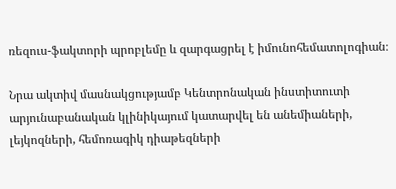ռեզուս-ֆակտորի պրոբլեմը և զարգացրել է իմունոհեմատոլոգիան։

Նրա ակտիվ մասնակցությամբ Կենտրոնական ինստիտուտի   արյունաբանական կլինիկայում կատարվել են անեմիաների, լեյկոզների, հեմոռագիկ դիաթեզների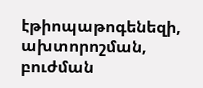էթիոպաթոգենեզի, ախտորոշման, բուժման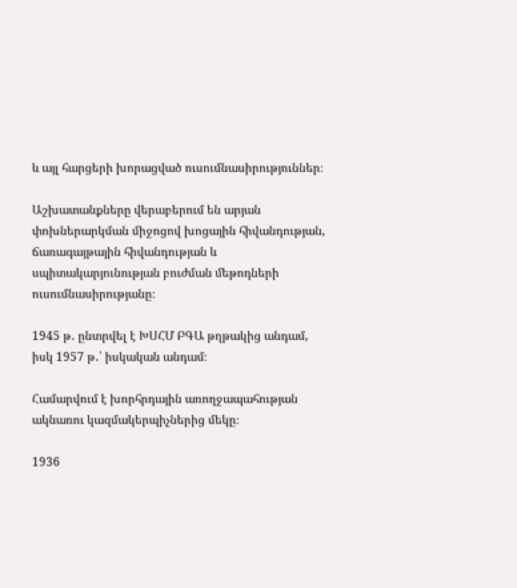և այլ հարցերի խորացված ուսումնասիրություններ։

Աշխատանքները վերաբերում են արյան փոխներարկման միջոցով խոցային հիվանդության, ճառագայթային հիվանդության և սպիտակարյունության բուժման մեթոդների ուսումնասիրությանը։

1945 թ․ ընտրվել է ԽՍՀՄ ԲԳԱ թղթակից անդամ, իսկ 1957 թ․՝ իսկական անդամ։

Համարվում է խորհրդային առողջապահության ակնառու կազմակերպիչներից մեկը։

1936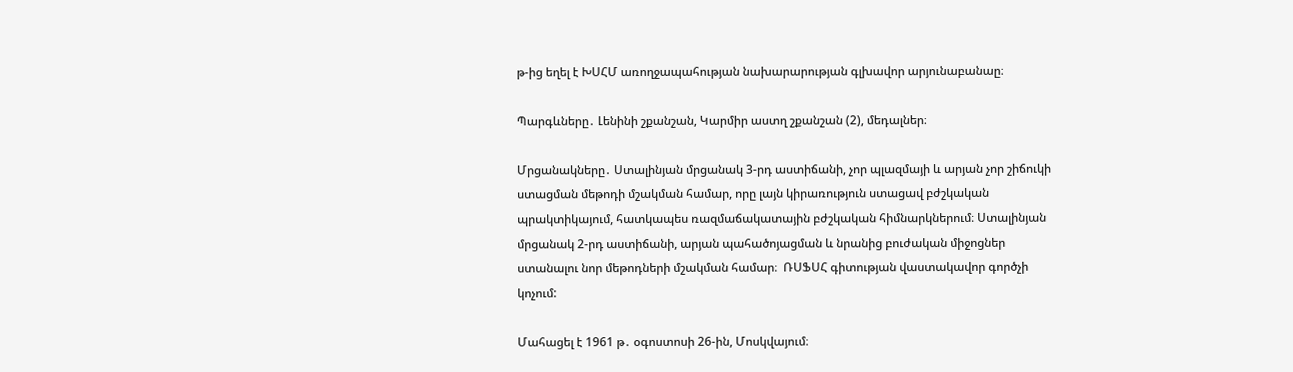թ-ից եղել է ԽՍՀՄ առողջապահության նախարարության գլխավոր արյունաբանաը։

Պարգևները․ Լենինի շքանշան, Կարմիր աստղ շքանշան (2), մեդալներ։

Մրցանակները․ Ստալինյան մրցանակ 3-րդ աստիճանի, չոր պլազմայի և արյան չոր շիճուկի ստացման մեթոդի մշակման համար, որը լայն կիրառություն ստացավ բժշկական պրակտիկայում, հատկապես ռազմաճակատային բժշկական հիմնարկներում։ Ստալինյան մրցանակ 2-րդ աստիճանի, արյան պահածոյացման և նրանից բուժական միջոցներ ստանալու նոր մեթոդների մշակման համար։  ՌՍՖՍՀ գիտության վաստակավոր գործչի կոչում:

Մահացել է 1961 թ․ օգոստոսի 26-ին, Մոսկվայում։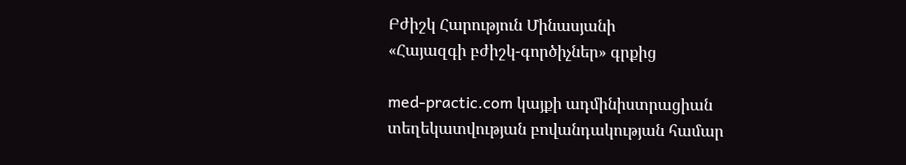Բժիշկ Հարություն Մինասյանի
«Հայազգի բժիշկ-գործիչներ» գրքից

med-practic.com կայքի ադմինիստրացիան տեղեկատվության բովանդակության համար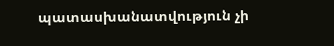պատասխանատվություն չի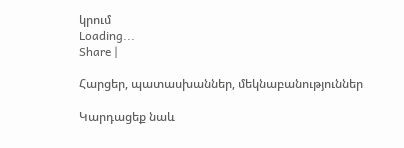կրում
Loading...
Share |

Հարցեր, պատասխաններ, մեկնաբանություններ

Կարդացեք նաև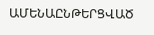ԱՄԵՆԱԸՆԹԵՐՑՎԱԾ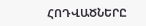ՀՈԴՎԱԾՆԵՐԸ